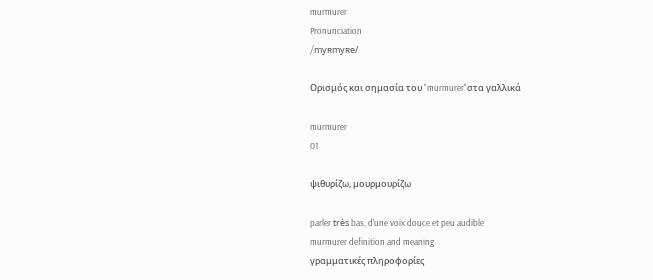murmurer
Pronunciation
/myʀmyʀe/

Ορισμός και σημασία του "murmurer"στα γαλλικά

murmurer
01

ψιθυρίζω, μουρμουρίζω

parler très bas, d'une voix douce et peu audible
murmurer definition and meaning
γραμματικές πληροφορίες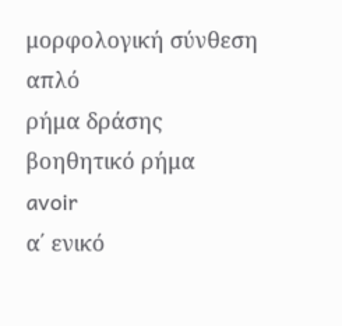μορφολογική σύνθεση
απλό
ρήμα δράσης
βοηθητικό ρήμα
avoir
α΄ ενικό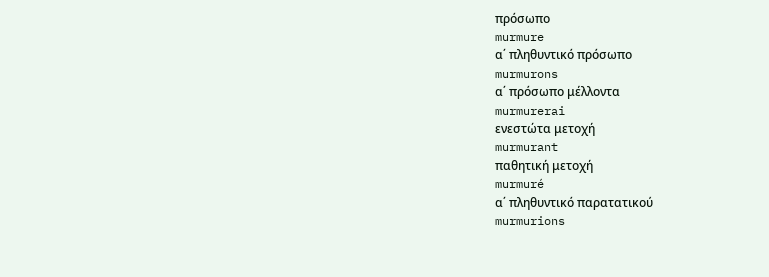πρόσωπο
murmure
α΄ πληθυντικό πρόσωπο
murmurons
α΄ πρόσωπο μέλλοντα
murmurerai
ενεστώτα μετοχή
murmurant
παθητική μετοχή
murmuré
α΄ πληθυντικό παρατατικού
murmurions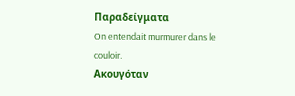Παραδείγματα
On entendait murmurer dans le couloir.
Ακουγόταν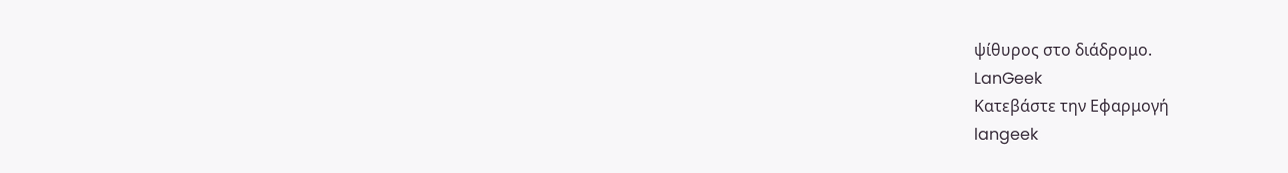ψίθυρος στο διάδρομο.
LanGeek
Κατεβάστε την Εφαρμογή
langeek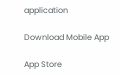application

Download Mobile App

App Store